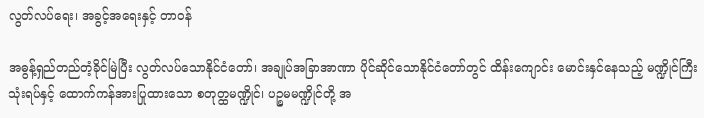လွတ်လပ်ရေး၊ အခွင့်အရေးနှင့် တာဝန်

အဓွန့်ရှည်တည်တံ့ခိုင်မြဲပြီး လွတ်လပ်သောနိုင်ငံတော်၊ အချုပ်အခြာအာဏာ ပိုင်ဆိုင်သောနိုင်ငံတော်တွင် ထိန်းကျောင်း မောင်းနှင်နေသည့် မဏ္ဍိုင်ကြီးသုံးရပ်နှင့် ထောက်ကန်အားပြုထားသော စတုတ္ထမဏ္ဍိုင်၊ ပဉ္စမမဏ္ဍိုင်တို့ အ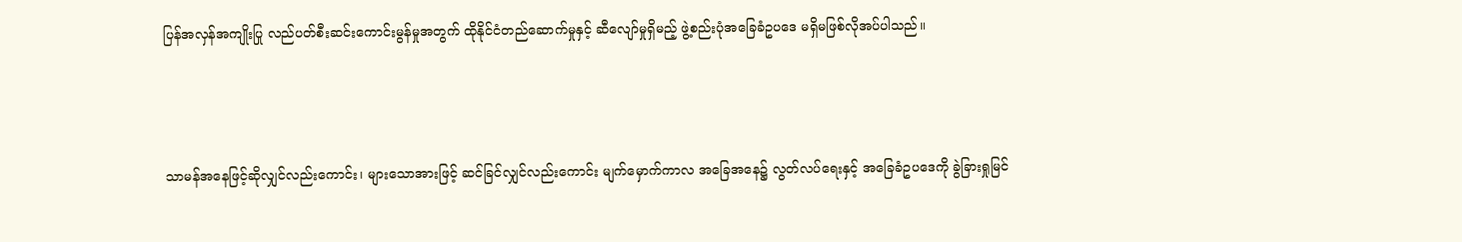ပြန်အလှန်အကျိုးပြု လည်ပတ်စီးဆင်းကောင်းမွန်မှုအတွက် ထိုနိုင်ငံတည်ဆောက်မှုနှင့် ဆီလျော်မှုရှိမည့် ဖွဲ့စည်းပုံအခြေခံဥပဒေ မရှိမဖြစ်လိုအပ်ပါသည်။



သာမန်အနေဖြင့်ဆိုလျှင်လည်းကောင်း၊ များသောအားဖြင့် ဆင်ခြင်လျှင်လည်းကောင်း မျက်မှောက်ကာလ အခြေအနေ၌ လွတ်လပ်ရေးနှင့် အခြေခံဥပဒေကို ခွဲခြားရှုမြင်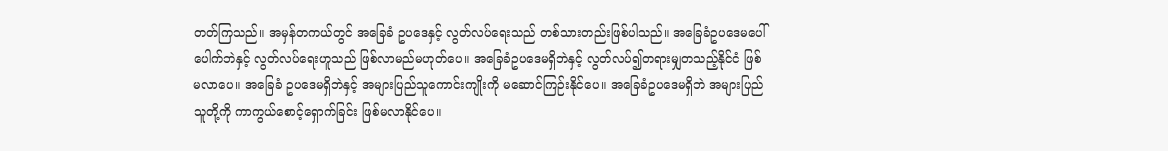တတ်ကြသည်။ အမှန်တကယ်တွင် အခြေခံ ဥပဒေနှင့် လွတ်လပ်ရေးသည် တစ်သားတည်းဖြစ်ပါသည်။ အခြေခံဥပဒေမပေါ်ပေါက်ဘဲနှင့် လွတ်လပ်ရေးဟူသည် ဖြစ်လာမည်မဟုတ်ပေ။ အခြေခံဥပဒေမရှိဘဲနှင့် လွတ်လပ်၍တရားမျှတသည့်နိုင်ငံ ဖြစ်မလာပေ။ အခြေခံ ဥပဒေမရှိဘဲနှင့် အများပြည်သူကောင်းကျိုးကို မဆောင်ကြဉ်းနိုင်ပေ။ အခြေခံဥပဒေမရှိဘဲ အများပြည်သူတို့ကို ကာကွယ်စောင့်ရှောက်ခြင်း ဖြစ်မလာနိုင်ပေ။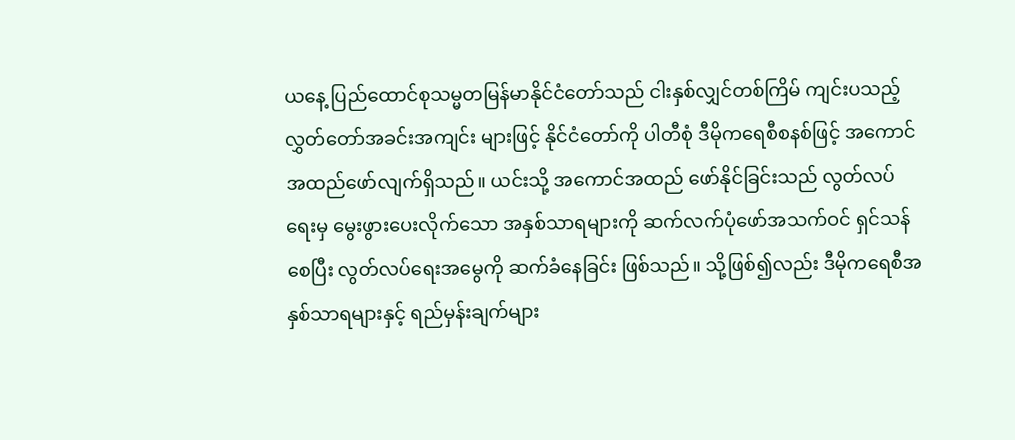ယနေ့ ပြည်ထောင်စုသမ္မတမြန်မာနိုင်ငံတော်သည် ငါးနှစ်လျှင်တစ်ကြိမ် ကျင်းပသည့် လွှတ်တော်အခင်းအကျင်း များဖြင့် နိုင်ငံတော်ကို ပါတီစုံ ဒီမိုကရေစီစနစ်ဖြင့် အကောင်အထည်ဖော်လျက်ရှိသည်။ ယင်းသို့ အကောင်အထည် ဖော်နိုင်ခြင်းသည် လွတ်လပ်ရေးမှ မွေးဖွားပေးလိုက်သော အနှစ်သာရများကို ဆက်လက်ပုံဖော်အသက်ဝင် ရှင်သန်စေပြီး လွတ်လပ်ရေးအမွေကို ဆက်ခံနေခြင်း ဖြစ်သည်။ သို့ဖြစ်၍လည်း ဒီမိုကရေစီအနှစ်သာရများနှင့် ရည်မှန်းချက်များ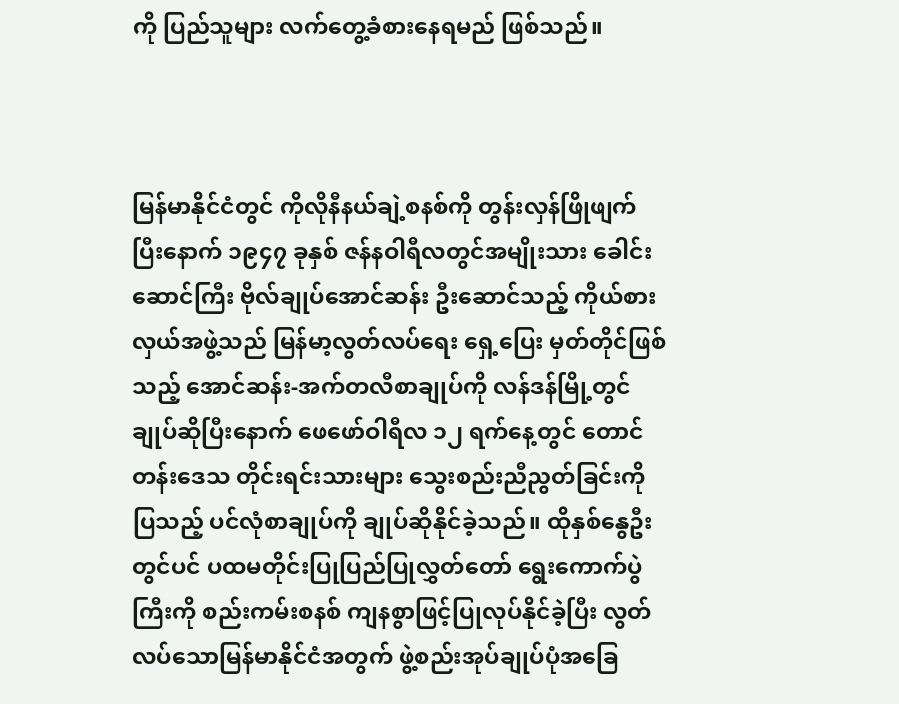ကို ပြည်သူများ လက်တွေ့ခံစားနေရမည် ဖြစ်သည်။



မြန်မာနိုင်ငံတွင် ကိုလိုနီနယ်ချဲ့စနစ်ကို တွန်းလှန်ဖြိုဖျက်ပြီးနောက် ၁၉၄၇ ခုနှစ် ဇန်နဝါရီလတွင်အမျိုးသား ခေါင်းဆောင်ကြီး ဗိုလ်ချုပ်အောင်ဆန်း ဦးဆောင်သည့် ကိုယ်စားလှယ်အဖွဲ့သည် မြန်မာ့လွတ်လပ်ရေး ရှေ့ပြေး မှတ်တိုင်ဖြစ်သည့် အောင်ဆန်း-အက်တလီစာချုပ်ကို လန်ဒန်မြို့တွင် ချုပ်ဆိုပြီးနောက် ဖေဖော်ဝါရီလ ၁၂ ရက်နေ့တွင် တောင်တန်းဒေသ တိုင်းရင်းသားများ သွေးစည်းညီညွတ်ခြင်းကိုပြသည့် ပင်လုံစာချုပ်ကို ချုပ်ဆိုနိုင်ခဲ့သည်။ ထိုနှစ်နွေဦးတွင်ပင် ပထမတိုင်းပြုပြည်ပြုလွှတ်တော် ရွေးကောက်ပွဲကြီးကို စည်းကမ်းစနစ် ကျနစွာဖြင့်ပြုလုပ်နိုင်ခဲ့ပြီး လွတ်လပ်သောမြန်မာနိုင်ငံအတွက် ဖွဲ့စည်းအုပ်ချုပ်ပုံအခြေ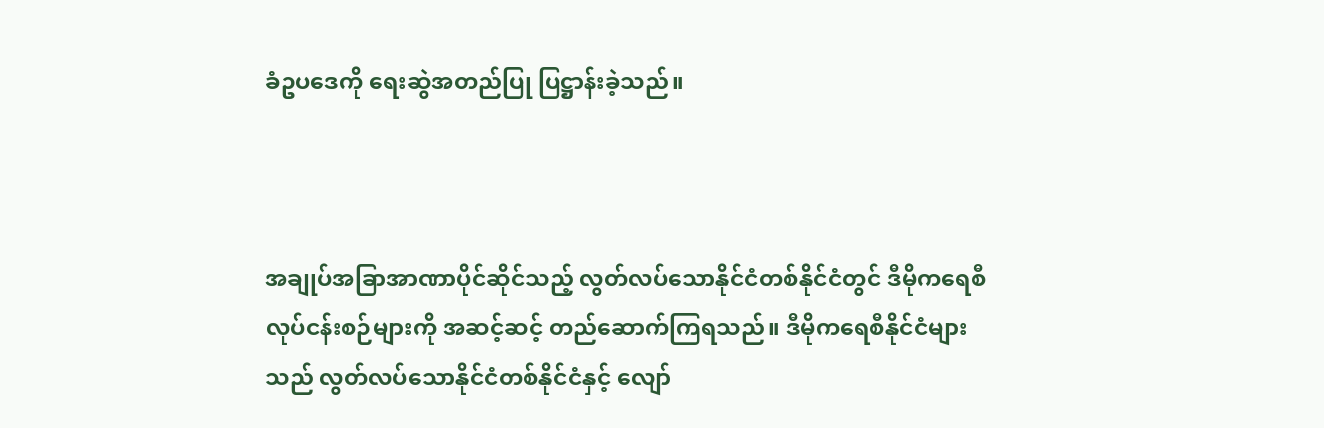ခံဥပဒေကို ရေးဆွဲအတည်ပြု ပြဋ္ဌာန်းခဲ့သည်။



အချုပ်အခြာအာဏာပိုင်ဆိုင်သည့် လွတ်လပ်သောနိုင်ငံတစ်နိုင်ငံတွင် ဒီမိုကရေစီလုပ်ငန်းစဉ်များကို အဆင့်ဆင့် တည်ဆောက်ကြရသည်။ ဒီမိုကရေစီနိုင်ငံများသည် လွတ်လပ်သောနိုင်ငံတစ်နိုင်ငံနှင့် လျော်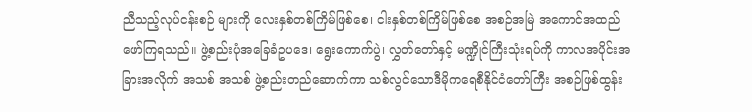ညီသည့်လုပ်ငန်းစဉ် များကို လေးနှစ်တစ်ကြိမ်ဖြစ်စေ၊ ငါးနှစ်တစ်ကြိမ်ဖြစ်စေ အစဉ်အမြဲ အကောင်အထည်ဖော်ကြရသည်။ ဖွဲ့စည်းပုံအခြေခံဥပဒေ၊ ရွေးကောက်ပွဲ၊ လွှတ်တော်နှင့် မဏ္ဍိုင်ကြီးသုံးရပ်ကို ကာလအပိုင်းအခြားအလိုက် အသစ် အသစ် ဖွဲ့စည်းတည်ဆောက်ကာ သစ်လွင်သောဒီမိုကရေစီနိုင်ငံတော်ကြီး အစဉ်ဖြစ်ထွန်း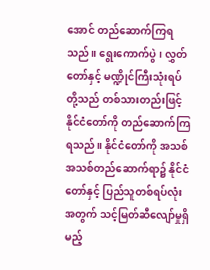အောင် တည်ဆောက်ကြရသည်။ ရွေးကောက်ပွဲ၊ လွှတ်တော်နှင့် မဏ္ဍိုင်ကြီးသုံးရပ်တို့သည် တစ်သားတည်းဖြင့် နိုင်ငံတော်ကို တည်ဆောက်ကြရသည်။ နိုင်ငံတော်ကို အသစ်အသစ်တည်ဆောက်ရာ၌ နိုင်ငံတော်နှင့် ပြည်သူတစ်ရပ်လုံးအတွက် သင့်မြတ်ဆီလျော်မှုရှိမည့်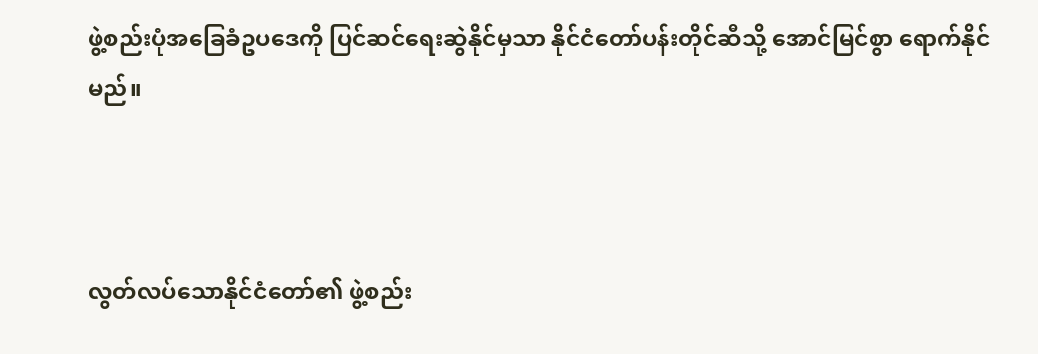ဖွဲ့စည်းပုံအခြေခံဥပဒေကို ပြင်ဆင်ရေးဆွဲနိုင်မှသာ နိုင်ငံတော်ပန်းတိုင်ဆီသို့ အောင်မြင်စွာ ရောက်နိုင်မည်။



လွတ်လပ်သောနိုင်ငံတော်၏ ဖွဲ့စည်း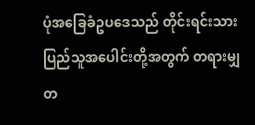ပုံအခြေခံဥပဒေသည် တိုင်းရင်းသားပြည်သူအပေါင်းတို့အတွက် တရားမျှတ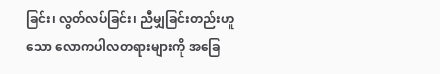ခြင်း၊ လွတ်လပ်ခြင်း၊ ညီမျှခြင်းတည်းဟူသော လောကပါလတရားများကို အခြေ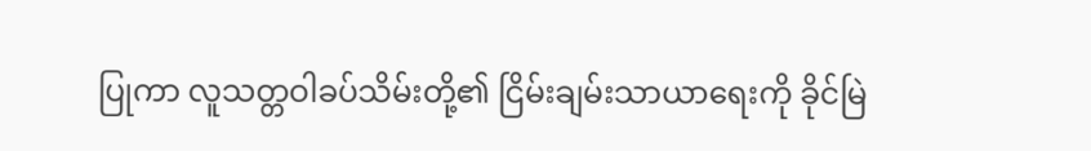ပြုကာ လူသတ္တဝါခပ်သိမ်းတို့၏ ငြိမ်းချမ်းသာယာရေးကို ခိုင်မြဲ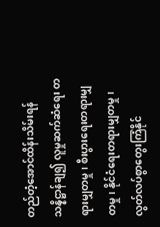တည်တံ့အောင်ထိန်းသိမ်းရန် သန္နိဋ္ဌာန်ချ၍ လူမှုဆက်ဆံရေး တရားမျှတမှု၊ စီးပွားရေးတရားမျှတမှု၊ နိုင်ငံရေးတရားမျှတမှု၊ လွတ်လပ်စွာတွေးကြံနိုင်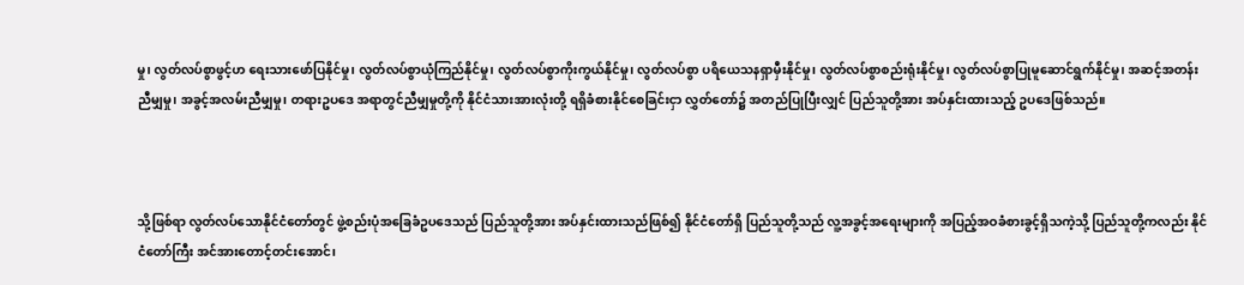မှု၊ လွတ်လပ်စွာဖွင့်ဟ ရေးသားဖော်ပြနိုင်မှု၊ လွတ်လပ်စွာယုံကြည်နိုင်မှု၊ လွတ်လပ်စွာကိုးကွယ်နိုင်မှု၊ လွတ်လပ်စွာ ပရိယေသနရှာမှီးနိုင်မှု၊ လွတ်လပ်စွာစည်းရုံးနိုင်မှု၊ လွတ်လပ်စွာပြုမူဆောင်ရွက်နိုင်မှု၊ အဆင့်အတန်းညီမျှမှု၊ အခွင့်အလမ်းညီမျှမှု၊ တရားဥပဒေ အရာတွင်ညီမျှမှုတို့ကို နိုင်ငံသားအားလုံးတို့ ရရှိခံစားနိုင်စေခြင်းငှာ လွှတ်တော်၌ အတည်ပြုပြီးလျှင် ပြည်သူတို့အား အပ်နှင်းထားသည့် ဥပဒေဖြစ်သည်။



သို့ဖြစ်ရာ လွတ်လပ်သောနိုင်ငံတော်တွင် ဖွဲ့စည်းပုံအခြေခံဥပဒေသည် ပြည်သူတို့အား အပ်နှင်းထားသည်ဖြစ်၍ နိုင်ငံတော်ရှိ ပြည်သူတို့သည် လူ့အခွင့်အရေးများကို အပြည့်အဝခံစားခွင့်ရှိသကဲ့သို့ ပြည်သူတို့ကလည်း နိုင်ငံတော်ကြီး အင်အားတောင့်တင်းအောင်၊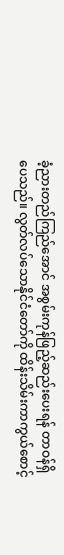ခံ့ညားတည်ကြည်အောင် အစွမ်းကုန်ဖြည့်ဆည်းပေးရန် တာဝန်ရှိပေသည်။ လွတ်လပ်သောနိုင်ငံတော်ကို ထိန်းသိမ်းကာကွယ်စောင့်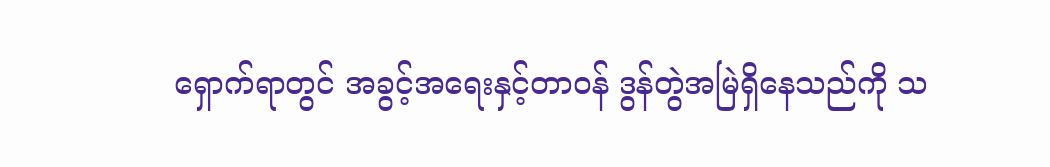ရှောက်ရာတွင် အခွင့်အရေးနှင့်တာဝန် ဒွန်တွဲအမြဲရှိနေသည်ကို သ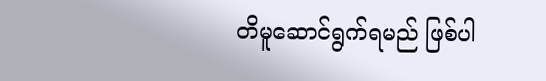တိမူဆောင်ရွက်ရမည် ဖြစ်ပါ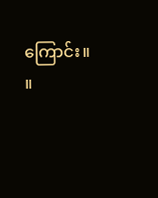ကြောင်း။   ။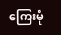ကြေးမုံ